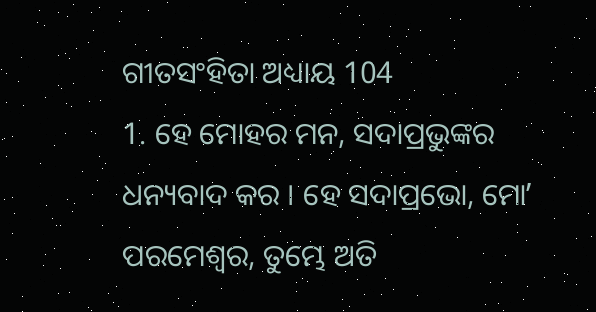ଗୀତସଂହିତା ଅଧ୍ୟାୟ 104
1. ହେ ମୋହର ମନ, ସଦାପ୍ରଭୁଙ୍କର ଧନ୍ୟବାଦ କର । ହେ ସଦାପ୍ରଭୋ, ମୋʼ ପରମେଶ୍ଵର, ତୁମ୍ଭେ ଅତି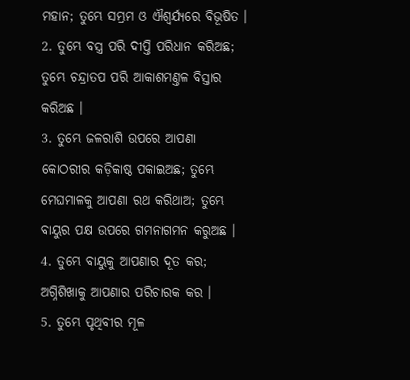ମହାନ; ତୁମ୍ଭେ ସମ୍ଭ୍ରମ ଓ ଐଶ୍ଵର୍ଯ୍ୟରେ ବିଭୂଷିତ ।
2. ତୁମ୍ଭେ ବସ୍ତ୍ର ପରି ଦୀପ୍ତି ପରିଧାନ କରିଅଛ; ତୁମ୍ଭେ ଚନ୍ଦ୍ରାତପ ପରି ଆକାଶମଣ୍ତଳ ବିସ୍ତାର କରିଅଛ ।
3. ତୁମ୍ଭେ ଜଳରାଶି ଉପରେ ଆପଣା କୋଠରୀର କଡ଼ିକାଷ୍ଠ ପକାଇଅଛ; ତୁମ୍ଭେ ମେଘମାଳକୁ ଆପଣା ରଥ କରିଥାଅ; ତୁମ୍ଭେ ବାୟୁର ପକ୍ଷ ଉପରେ ଗମନାଗମନ କରୁଅଛ ।
4. ତୁମ୍ଭେ ବାୟୁକୁ ଆପଣାର ଦୂତ କର; ଅଗ୍ନିଶିଖାକୁ ଆପଣାର ପରିଚାରକ କର ।
5. ତୁମ୍ଭେ ପୃଥିବୀର ମୂଳ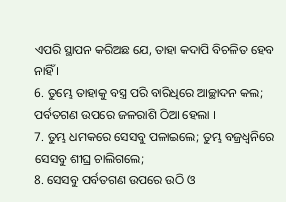ଏପରି ସ୍ଥାପନ କରିଅଛ ଯେ, ତାହା କଦାପି ବିଚଳିତ ହେବ ନାହିଁ ।
6. ତୁମ୍ଭେ ତାହାକୁ ବସ୍ତ୍ର ପରି ବାରିଧିରେ ଆଚ୍ଛାଦନ କଲ; ପର୍ବତଗଣ ଉପରେ ଜଳରାଶି ଠିଆ ହେଲା ।
7. ତୁମ୍ଭ ଧମକରେ ସେସବୁ ପଳାଇଲେ; ତୁମ୍ଭ ବଜ୍ରଧ୍ଵନିରେ ସେସବୁ ଶୀଘ୍ର ଚାଲିଗଲେ;
8. ସେସବୁ ପର୍ବତଗଣ ଉପରେ ଉଠି ଓ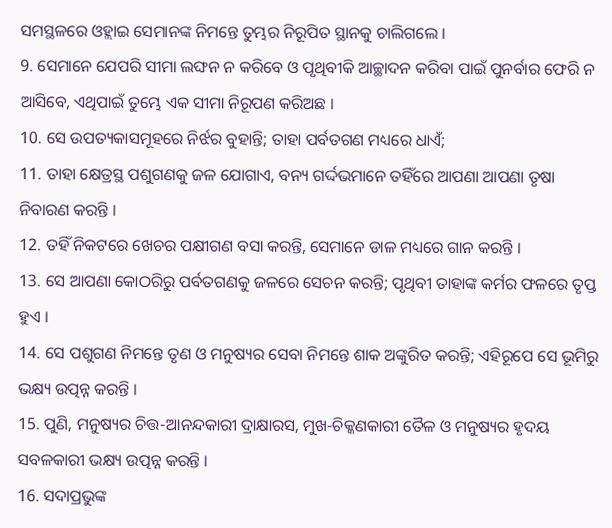ସମସ୍ଥଳରେ ଓହ୍ଲାଇ ସେମାନଙ୍କ ନିମନ୍ତେ ତୁମ୍ଭର ନିରୂପିତ ସ୍ଥାନକୁ ଚାଲିଗଲେ ।
9. ସେମାନେ ଯେପରି ସୀମା ଲଙ୍ଘନ ନ କରିବେ ଓ ପୃଥିବୀକି ଆଚ୍ଛାଦନ କରିବା ପାଇଁ ପୁନର୍ବାର ଫେରି ନ ଆସିବେ, ଏଥିପାଇଁ ତୁମ୍ଭେ ଏକ ସୀମା ନିରୂପଣ କରିଅଛ ।
10. ସେ ଉପତ୍ୟକାସମୂହରେ ନିର୍ଝର ବୁହାନ୍ତି; ତାହା ପର୍ବତଗଣ ମଧ୍ୟରେ ଧାଏଁ;
11. ତାହା କ୍ଷେତ୍ରସ୍ଥ ପଶୁଗଣକୁ ଜଳ ଯୋଗାଏ, ବନ୍ୟ ଗର୍ଦ୍ଦଭମାନେ ତହିଁରେ ଆପଣା ଆପଣା ତୃଷା ନିବାରଣ କରନ୍ତି ।
12. ତହିଁ ନିକଟରେ ଖେଚର ପକ୍ଷୀଗଣ ବସା କରନ୍ତି, ସେମାନେ ଡାଳ ମଧ୍ୟରେ ଗାନ କରନ୍ତି ।
13. ସେ ଆପଣା କୋଠରିରୁ ପର୍ବତଗଣକୁ ଜଳରେ ସେଚନ କରନ୍ତି; ପୃଥିବୀ ତାହାଙ୍କ କର୍ମର ଫଳରେ ତୃପ୍ତ ହୁଏ ।
14. ସେ ପଶୁଗଣ ନିମନ୍ତେ ତୃଣ ଓ ମନୁଷ୍ୟର ସେବା ନିମନ୍ତେ ଶାକ ଅଙ୍କୁରିତ କରନ୍ତି; ଏହିରୂପେ ସେ ଭୂମିରୁ ଭକ୍ଷ୍ୟ ଉତ୍ପନ୍ନ କରନ୍ତି ।
15. ପୁଣି, ମନୁଷ୍ୟର ଚିତ୍ତ-ଆନନ୍ଦକାରୀ ଦ୍ରାକ୍ଷାରସ, ମୁଖ-ଚିକ୍କଣକାରୀ ତୈଳ ଓ ମନୁଷ୍ୟର ହୃଦୟ ସବଳକାରୀ ଭକ୍ଷ୍ୟ ଉତ୍ପନ୍ନ କରନ୍ତି ।
16. ସଦାପ୍ରଭୁଙ୍କ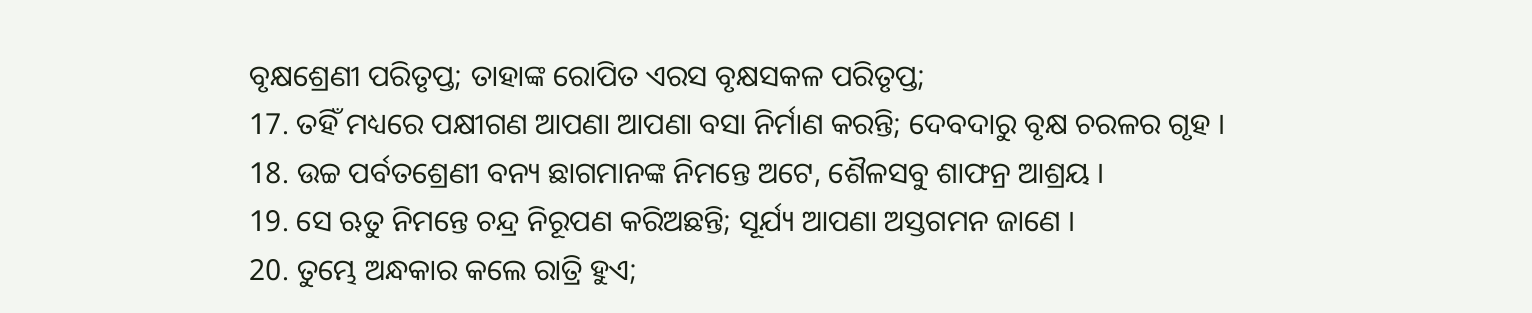ବୃକ୍ଷଶ୍ରେଣୀ ପରିତୃପ୍ତ; ତାହାଙ୍କ ରୋପିତ ଏରସ ବୃକ୍ଷସକଳ ପରିତୃପ୍ତ;
17. ତହିଁ ମଧ୍ୟରେ ପକ୍ଷୀଗଣ ଆପଣା ଆପଣା ବସା ନିର୍ମାଣ କରନ୍ତି; ଦେବଦାରୁ ବୃକ୍ଷ ଚରଳର ଗୃହ ।
18. ଉଚ୍ଚ ପର୍ବତଶ୍ରେଣୀ ବନ୍ୟ ଛାଗମାନଙ୍କ ନିମନ୍ତେ ଅଟେ, ଶୈଳସବୁ ଶାଫନ୍ର ଆଶ୍ରୟ ।
19. ସେ ଋତୁ ନିମନ୍ତେ ଚନ୍ଦ୍ର ନିରୂପଣ କରିଅଛନ୍ତି; ସୂର୍ଯ୍ୟ ଆପଣା ଅସ୍ତଗମନ ଜାଣେ ।
20. ତୁମ୍ଭେ ଅନ୍ଧକାର କଲେ ରାତ୍ରି ହୁଏ;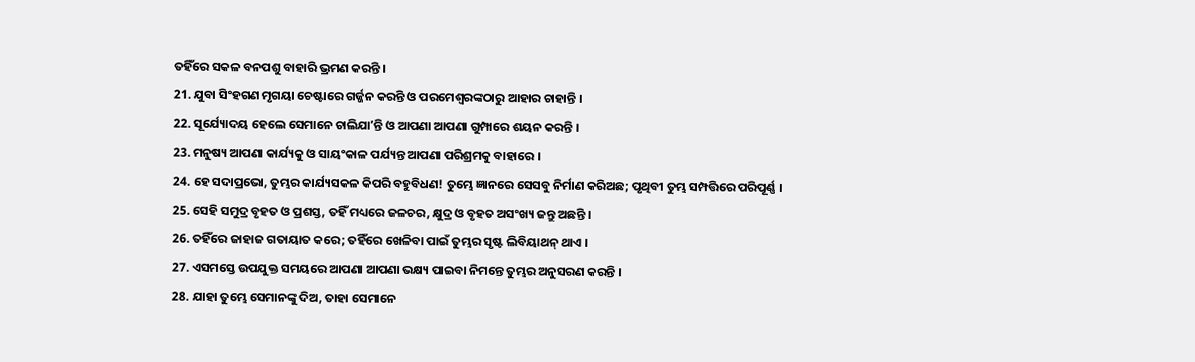ତହିଁରେ ସକଳ ବନପଶୁ ବାହାରି ଭ୍ରମଣ କରନ୍ତି ।
21. ଯୁବା ସିଂହଗଣ ମୃଗୟା ଚେଷ୍ଟାରେ ଗର୍ଜ୍ଜନ କରନ୍ତି ଓ ପରମେଶ୍ଵରଙ୍କଠାରୁ ଆହାର ଚାହାନ୍ତି ।
22. ସୂର୍ଯ୍ୟୋଦୟ ହେଲେ ସେମାନେ ଚାଲିଯାʼନ୍ତି ଓ ଆପଣା ଆପଣା ଗୁମ୍ପାରେ ଶୟନ କରନ୍ତି ।
23. ମନୁଷ୍ୟ ଆପଣା କାର୍ଯ୍ୟକୁ ଓ ସାୟଂକାଳ ପର୍ଯ୍ୟନ୍ତ ଆପଣା ପରିଶ୍ରମକୁ ବାହାରେ ।
24. ହେ ସଦାପ୍ରଭୋ, ତୁମ୍ଭର କାର୍ଯ୍ୟସକଳ କିପରି ବହୁବିଧଣ! ତୁମ୍ଭେ ଜ୍ଞାନରେ ସେସବୁ ନିର୍ମାଣ କରିଅଛ; ପୃଥିବୀ ତୁମ୍ଭ ସମ୍ପତ୍ତିରେ ପରିପୂର୍ଣ୍ଣ ।
25. ସେହି ସମୁଦ୍ର ବୃହତ ଓ ପ୍ରଶସ୍ତ, ତହିଁ ମଧ୍ୟରେ ଜଳଚର, କ୍ଷୁଦ୍ର ଓ ବୃହତ ଅସଂଖ୍ୟ ଜନ୍ତୁ ଅଛନ୍ତି ।
26. ତହିଁରେ ଜାହାଜ ଗତାୟାତ କରେ; ତହିଁରେ ଖେଳିବା ପାଇଁ ତୁମ୍ଭର ସୃଷ୍ଟ ଲିବିୟାଥନ୍ ଥାଏ ।
27. ଏସମସ୍ତେ ଉପଯୁକ୍ତ ସମୟରେ ଆପଣା ଆପଣା ଭକ୍ଷ୍ୟ ପାଇବା ନିମନ୍ତେ ତୁମ୍ଭର ଅନୁସରଣ କରନ୍ତି ।
28. ଯାହା ତୁମ୍ଭେ ସେମାନଙ୍କୁ ଦିଅ, ତାହା ସେମାନେ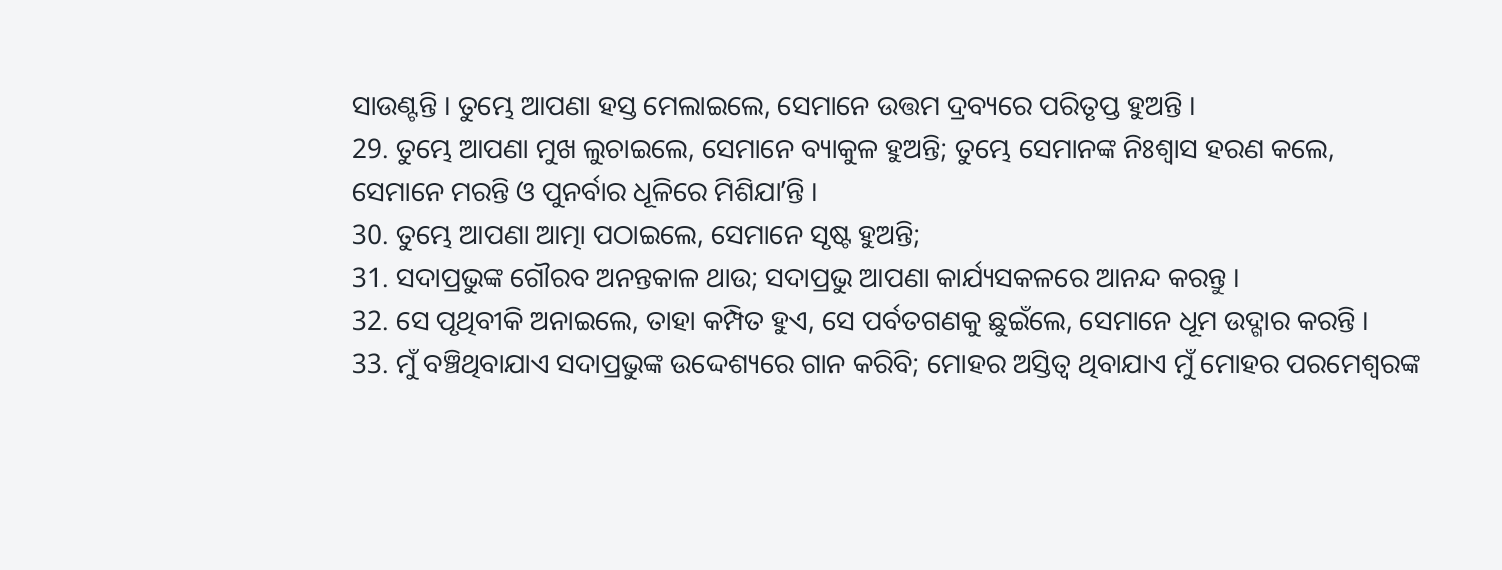ସାଉଣ୍ଟନ୍ତି । ତୁମ୍ଭେ ଆପଣା ହସ୍ତ ମେଲାଇଲେ, ସେମାନେ ଉତ୍ତମ ଦ୍ରବ୍ୟରେ ପରିତୃପ୍ତ ହୁଅନ୍ତି ।
29. ତୁମ୍ଭେ ଆପଣା ମୁଖ ଲୁଚାଇଲେ, ସେମାନେ ବ୍ୟାକୁଳ ହୁଅନ୍ତି; ତୁମ୍ଭେ ସେମାନଙ୍କ ନିଃଶ୍ଵାସ ହରଣ କଲେ, ସେମାନେ ମରନ୍ତି ଓ ପୁନର୍ବାର ଧୂଳିରେ ମିଶିଯାʼନ୍ତି ।
30. ତୁମ୍ଭେ ଆପଣା ଆତ୍ମା ପଠାଇଲେ, ସେମାନେ ସୃଷ୍ଟ ହୁଅନ୍ତି;
31. ସଦାପ୍ରଭୁଙ୍କ ଗୌରବ ଅନନ୍ତକାଳ ଥାଉ; ସଦାପ୍ରଭୁ ଆପଣା କାର୍ଯ୍ୟସକଳରେ ଆନନ୍ଦ କରନ୍ତୁ ।
32. ସେ ପୃଥିବୀକି ଅନାଇଲେ, ତାହା କମ୍ପିତ ହୁଏ, ସେ ପର୍ବତଗଣକୁ ଛୁଇଁଲେ, ସେମାନେ ଧୂମ ଉଦ୍ଗାର କରନ୍ତି ।
33. ମୁଁ ବଞ୍ଚିଥିବାଯାଏ ସଦାପ୍ରଭୁଙ୍କ ଉଦ୍ଦେଶ୍ୟରେ ଗାନ କରିବି; ମୋହର ଅସ୍ତିତ୍ଵ ଥିବାଯାଏ ମୁଁ ମୋହର ପରମେଶ୍ଵରଙ୍କ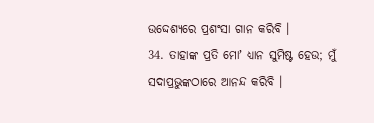ଉଦ୍ଦେଶ୍ୟରେ ପ୍ରଶଂସା ଗାନ କରିବି ।
34. ତାହାଙ୍କ ପ୍ରତି ମୋʼ ଧ୍ୟାନ ସୁମିଷ୍ଟ ହେଉ; ମୁଁ ସଦାପ୍ରଭୁଙ୍କଠାରେ ଆନନ୍ଦ କରିବି ।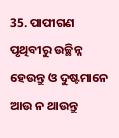35. ପାପୀଗଣ ପୃଥିବୀରୁ ଉଚ୍ଛିନ୍ନ ହେଉନ୍ତୁ ଓ ଦୁଷ୍ଟମାନେ ଆଉ ନ ଥାଉନ୍ତୁ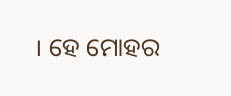। ହେ ମୋହର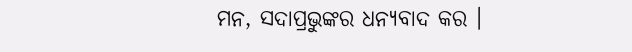ମନ, ସଦାପ୍ରଭୁଙ୍କର ଧନ୍ୟବାଦ କର ।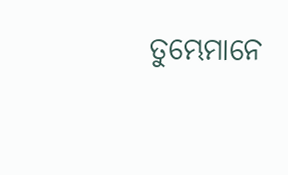ତୁମ୍ଭେମାନେ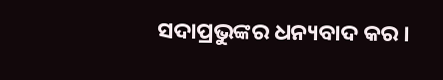ସଦାପ୍ରଭୁଙ୍କର ଧନ୍ୟବାଦ କର ।